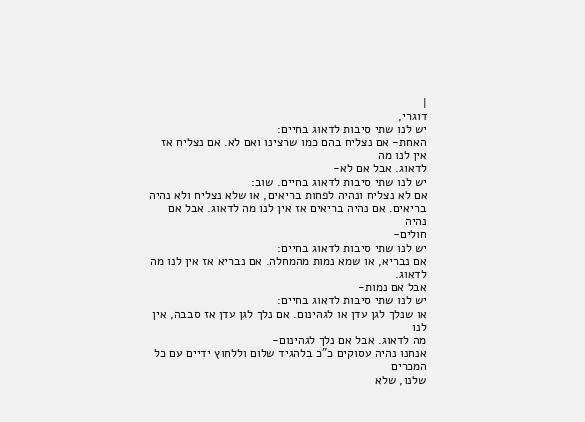|
דוגרי,
יש לנו שתי סיבות לדאוג בחיים:
האחת- אם נצליח בהם כמו שרצינו ואם לא. אם נצליח אז אין לנו מה
לדאוג. אבל אם לא-
יש לנו שתי סיבות לדאוג בחיים. שוב:
אם לא נצליח ונהיה לפחות בריאים, או שלא נצליח ולא נהיה
בריאים. אם נהיה בריאים אז אין לנו מה לדאוג. אבל אם נהיה
חולים-
יש לנו שתי סיבות לדאוג בחיים:
אם נבריא, או שמא נמות מהמחלה. אם נבריא אז אין לנו מה לדאוג.
אבל אם נמות-
יש לנו שתי סיבות לדאוג בחיים:
או שנלך לגן עדן או לגהינום. אם נלך לגן עדן אז סבבה, אין לנו
מה לדאוג. אבל אם נלך לגהינום-
אנחנו נהיה עסוקים כ"כ בלהגיד שלום וללחוץ ידיים עם כל המכרים
שלנו, שלא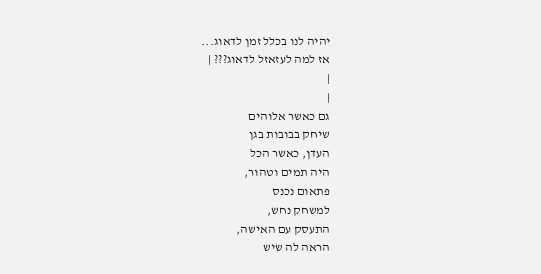יהיה לנו בכלל זמן לדאוג...
אז למה לעזאזל לדאוג??? |
|
|
גם כאשר אלוהים
שיחק בבובות בגן
העדן, כאשר הכל
היה תמים וטהור,
פתאום נכנס
למשחק נחש,
התעסק עם האישה,
הראה לה שיש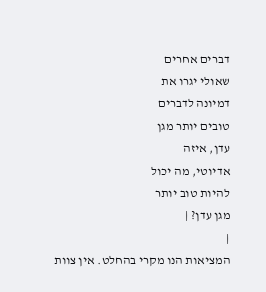דברים אחרים
שאולי יגרו את
דמיונה לדברים
טובים יותר מגן
עדן, איזה
אדיוטי, מה יכול
להיות טוב יותר
מגן עדן? |
|
המציאות הנו מקרי בהחלט. אין צוות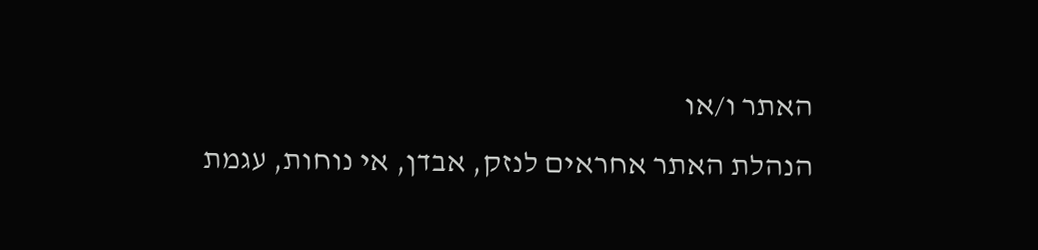האתר ו/או
הנהלת האתר אחראים לנזק, אבדן, אי נוחות, עגמת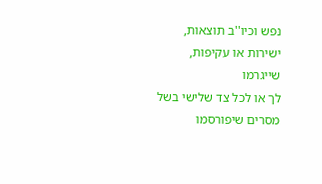נפש וכיו''ב תוצאות, ישירות או עקיפות, שייגרמו
לך או לכל צד שלישי בשל מסרים שיפורסמו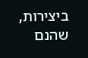ביצירות, שהנם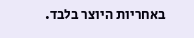באחריות היוצר בלבד.